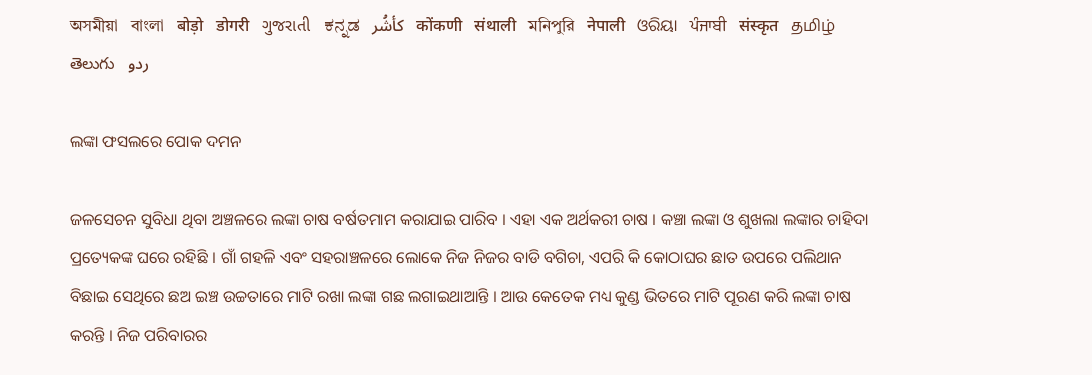অসমীয়া   বাংলা   बोड़ो   डोगरी   ગુજરાતી   ಕನ್ನಡ   كأشُر   कोंकणी   संथाली   মনিপুরি   नेपाली   ଓରିୟା   ਪੰਜਾਬੀ   संस्कृत   தமிழ்  తెలుగు   ردو

ଲଙ୍କା ଫସଲରେ ପୋକ ଦମନ

ଜଳସେଚନ ସୁବିଧା ଥିବା ଅଞ୍ଚଳରେ ଲଙ୍କା ଚାଷ ବର୍ଷତମାମ କରାଯାଇ ପାରିବ । ଏହା ଏକ ଅର୍ଥକରୀ ଚାଷ । କଞ୍ଚା ଲଙ୍କା ଓ ଶୁଖଲା ଲଙ୍କାର ଚାହିଦା ପ୍ରତ୍ୟେକଙ୍କ ଘରେ ରହିଛି । ଗାଁ ଗହଳି ଏବଂ ସହରାଞ୍ଚଳରେ ଲୋକେ ନିଜ ନିଜର ବାଡି ବଗିଚା, ଏପରି କି କୋଠାଘର ଛାତ ଉପରେ ପଲିଥାନ ବିଛାଇ ସେଥିରେ ଛଅ ଇଞ୍ଚ ଉଚ୍ଚତାରେ ମାଟି ରଖା ଲଙ୍କା ଗଛ ଲଗାଇଥାଆନ୍ତି । ଆଉ କେତେକ ମଧ୍ୟ କୁଣ୍ଡ ଭିତରେ ମାଟି ପୂରଣ କରି ଲଙ୍କା ଚାଷ କରନ୍ତି । ନିଜ ପରିବାରର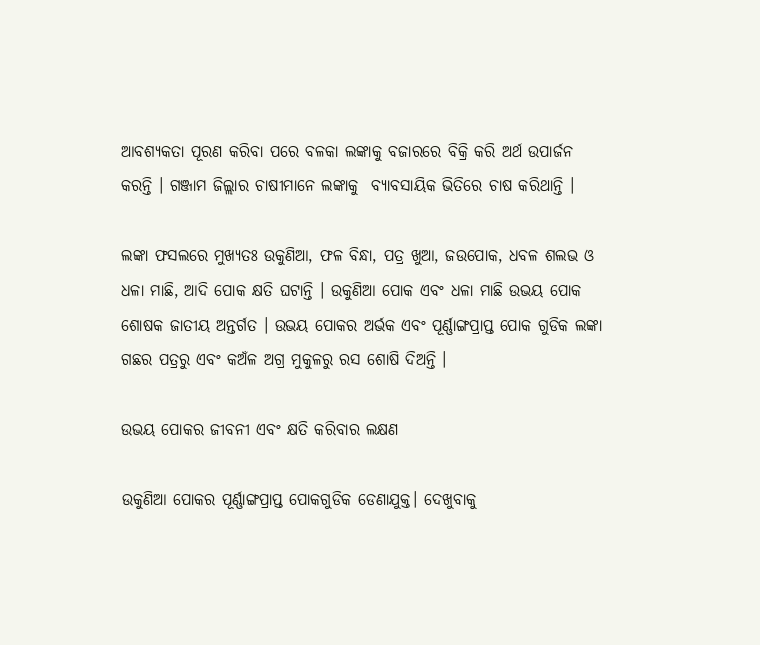ଆବଶ୍ୟକତା ପୂରଣ କରିବା ପରେ ବଳକା ଲଙ୍କାକୁ ବଜାରରେ ବିକ୍ରି କରି ଅର୍ଥ ଉପାର୍ଜନ କରନ୍ତି । ଗଞ୍ଜାମ ଜିଲ୍ଲାର ଚାଷୀମାନେ ଲଙ୍କାକୁ  ବ୍ୟାବସାୟିକ ଭିତିରେ ଚାଷ କରିଥାନ୍ତି ।

ଲଙ୍କା ଫସଲରେ ମୁଖ୍ୟତଃ ଉକୁଣିଆ, ଫଳ ବିନ୍ଧା, ପତ୍ର ଖୁଆ, ଜଉପୋକ, ଧବଳ ଶଲଭ ଓ ଧଳା ମାଛି, ଆଦି ପୋକ କ୍ଷତି ଘଟାନ୍ତି । ଉକୁଣିଆ ପୋକ ଏବଂ ଧଳା ମାଛି ଉଭୟ ପୋକ ଶୋଷକ ଜାତୀୟ ଅନ୍ତର୍ଗତ । ଉଭୟ ପୋକର ଅର୍ଭକ ଏବଂ ପୂର୍ଣ୍ଣାଙ୍ଗପ୍ରାପ୍ତ ପୋକ ଗୁଡିକ ଲଙ୍କା ଗଛର ପତ୍ରରୁ ଏବଂ କଅଁଳ ଅଗ୍ର ମୁକୁଳରୁ ରସ ଶୋଷି ଦିଅନ୍ତି ।

ଉଭୟ ପୋକର ଜୀବନୀ ଏବଂ କ୍ଷତି କରିବାର ଲକ୍ଷଣ

ଉକୁଣିଆ ପୋକର ପୂର୍ଣ୍ଣାଙ୍ଗପ୍ରାପ୍ତ ପୋକଗୁଡିକ ଡେଣାଯୁକ୍ତ। ଦେଖୁବାକୁ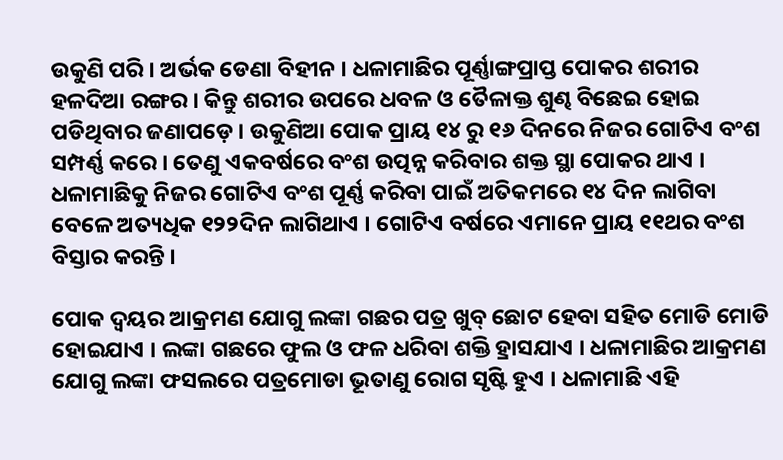ଉକୁଣି ପରି । ଅର୍ଭକ ଡେଣା ବିହୀନ । ଧଳାମାଛିର ପୂର୍ଣ୍ଣାଙ୍ଗପ୍ରାପ୍ତ ପୋକର ଶରୀର ହଳଦିଆ ରଙ୍ଗର । କିନ୍ତୁ ଶରୀର ଉପରେ ଧବଳ ଓ ତୈଳାକ୍ତ ଶୁଣ୍ଢ ବିଛେଇ ହୋଇ ପଡିଥିବାର ଜଣାପଡ଼େ । ଉକୁଣିଆ ପୋକ ପ୍ରାୟ ୧୪ ରୁ ୧୬ ଦିନରେ ନିଜର ଗୋଟିଏ ବଂଶ ସମ୍ପର୍ଣ୍ଣ କରେ । ତେଣୁ ଏକବର୍ଷରେ ବଂଶ ଉତ୍ପନ୍ନ କରିବାର ଶକ୍ତ ସ୍ଥା ପୋକର ଥାଏ । ଧଳାମାଛିକୁ ନିଜର ଗୋଟିଏ ବଂଶ ପୂର୍ଣ୍ଣ କରିବା ପାଇଁ ଅତିକମରେ ୧୪ ଦିନ ଲାଗିବା ବେଳେ ଅତ୍ୟଧିକ ୧୨୨ଦିନ ଲାଗିଥାଏ । ଗୋଟିଏ ବର୍ଷରେ ଏମାନେ ପ୍ରାୟ ୧୧ଥର ବଂଶ ବିସ୍ତାର କରନ୍ତି ।

ପୋକ ଦ୍ଵୟର ଆକ୍ରମଣ ଯୋଗୁ ଲଙ୍କା ଗଛର ପତ୍ର ଖୁବ୍ ଛୋଟ ହେବା ସହିତ ମୋଡି ମୋଡି ହୋଇଯାଏ । ଲଙ୍କା ଗଛରେ ଫୁଲ ଓ ଫଳ ଧରିବା ଶକ୍ତି ହ୍ରାସଯାଏ । ଧଳାମାଛିର ଆକ୍ରମଣ ଯୋଗୁ ଲଙ୍କା ଫସଲରେ ପତ୍ରମୋଡା ଭୂତାଣୁ ରୋଗ ସୃଷ୍ଟି ହୁଏ । ଧଳାମାଛି ଏହି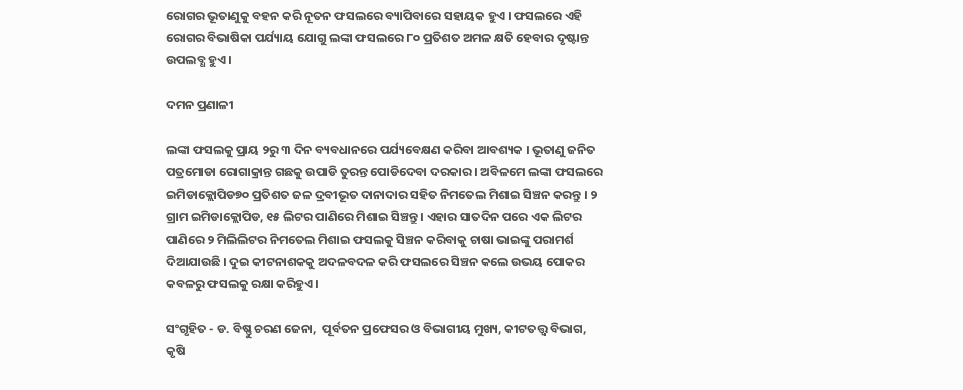ରୋଗର ଭୂତାଣୁକୁ ବହନ କରି ନୂତନ ଫସଲରେ ବ୍ୟାପିବାରେ ସହାୟକ ହୁଏ । ଫସଲରେ ଏହି ରୋଗର ବିଭାଷିକା ପର୍ଯ୍ୟାୟ ଯୋଗୁ ଲଙ୍କା ଫସଲରେ ୮୦ ପ୍ରତିଶତ ଅମଳ କ୍ଷତି ହେବାର ଦୃଷ୍ଟାନ୍ତ ଉପଲବ୍ଧ ହୁଏ ।

ଦମନ ପ୍ରଣାଳୀ

ଲଙ୍କା ଫସଲକୁ ପ୍ରାୟ ୨ରୁ ୩ ଦିନ ବ୍ୟବଧାନରେ ପର୍ଯ୍ୟବେକ୍ଷଣ କରିବା ଆବଶ୍ୟକ । ଭୂତାଣୁ ଜନିତ ପତ୍ରମୋଡା ରୋଗାକ୍ରାନ୍ତ ଗଛକୁ ଉପାଡି ତୁରନ୍ତ ପୋଡିଦେବା ଦରକାର । ଅବିଳମେ ଲଙ୍କା ଫସଲରେ ଇମିଡାକ୍ଲୋପିଡ୭୦ ପ୍ରତିଶତ ଜଳ ଦ୍ରବୀଭୂତ ଦାନାଦାର ସହିତ ନିମତେଲ ମିଶାଇ ସିଞ୍ଚନ କରନ୍ତୁ । ୨ ଗ୍ରାମ ଇମିଡାକ୍ଲୋପିଡ, ୧୫ ଲିଟର ପାଣିରେ ମିଶାଇ ସିଞ୍ଚନ୍ତୁ । ଏହାର ସାତଦିନ ପରେ ଏକ ଲିଟର ପାଣିରେ ୨ ମିଲିଲିଟର ନିମତେଲ ମିଶାଇ ଫସଲକୁ ସିଞ୍ଚନ କରିବାକୁ ଚାଷା ଭାଇଙ୍କୁ ପରାମର୍ଶ ଦିଆଯାଉଛି । ଦୁଇ କୀଟନାଶକକୁ ଅଦଳବଦଳ କରି ଫସଲରେ ସିଞ୍ଚନ କଲେ ଉଭୟ ପୋକର କବଳରୁ ଫସଲକୁ ରକ୍ଷା କରିହୁଏ।

ସଂଗୃହିତ - ଡ. ବିଷ୍ଣୁ ଚରଣ ଜେନା,  ପୂର୍ବତନ ପ୍ରଫେସର ଓ ବିଭାଗୀୟ ମୁଖ୍ୟ, କୀଟତତ୍ତ୍ଵ ବିଭାଗ, କୃଷି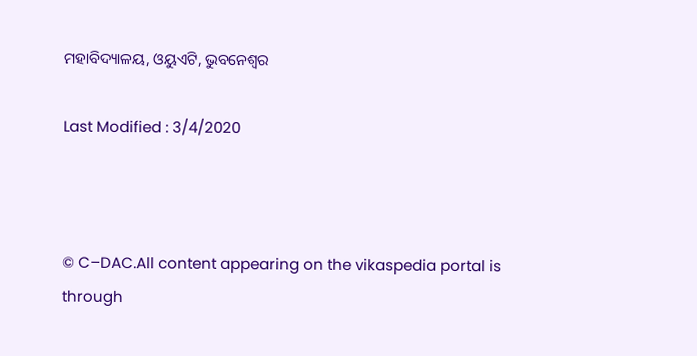ମହାବିଦ୍ୟାଳୟ, ଓୟୁଏଟି, ଭୁବନେଶ୍ଵର

Last Modified : 3/4/2020



© C–DAC.All content appearing on the vikaspedia portal is through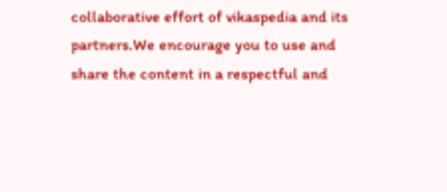collaborative effort of vikaspedia and its partners.We encourage you to use and share the content in a respectful and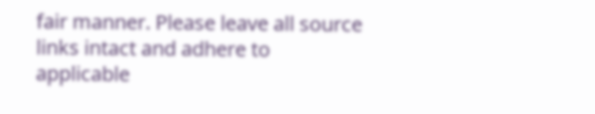fair manner. Please leave all source links intact and adhere to applicable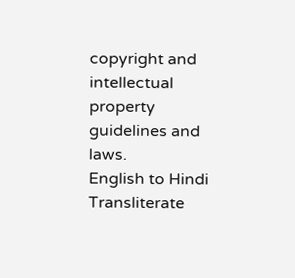copyright and intellectual property guidelines and laws.
English to Hindi Transliterate